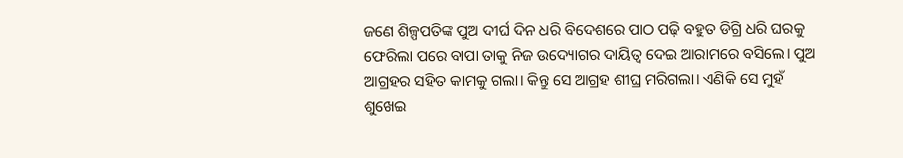ଜଣେ ଶିଳ୍ପପତିଙ୍କ ପୁଅ ଦୀର୍ଘ ଦିନ ଧରି ବିଦେଶରେ ପାଠ ପଢ଼ି ବହୁତ ଡିଗ୍ରି ଧରି ଘରକୁ ଫେରିଲା ପରେ ବାପା ତାକୁ ନିଜ ଉଦ୍ୟୋଗର ଦାୟିତ୍ବ ଦେଇ ଆରାମରେ ବସିଲେ। ପୁଅ ଆଗ୍ରହର ସହିତ କାମକୁ ଗଲା। କିନ୍ତୁ ସେ ଆଗ୍ରହ ଶୀଘ୍ର ମରିଗଲା। ଏଣିକି ସେ ମୁହଁ ଶୁଖେଇ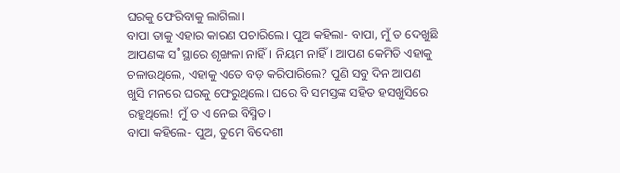ଘରକୁ ଫେରିବାକୁ ଲାଗିଲା।
ବାପା ତାକୁ ଏହାର କାରଣ ପଚାରିଲେ। ପୁଅ କହିଲା- ବାପା, ମୁଁ ତ ଦେଖୁଛି ଆପଣଙ୍କ ସ˚ସ୍ଥାରେ ଶୃଙ୍ଖଳା ନାହିଁ। ନିୟମ ନାହିଁ। ଆପଣ କେମିତି ଏହାକୁ ଚଳାଉଥିଲେ, ଏହାକୁ ଏତେ ବଡ଼ କରିପାରିଲେ? ପୁଣି ସବୁ ଦିନ ଆପଣ ଖୁସି ମନରେ ଘରକୁ ଫେରୁଥିଲେ। ଘରେ ବି ସମସ୍ତଙ୍କ ସହିତ ହସଖୁସିରେ ରହୁଥିଲେ! ମୁଁ ତ ଏ ନେଇ ବିସ୍ମିତ।
ବାପା କହିଲେ- ପୁଅ, ତୁମେ ବିଦେଶୀ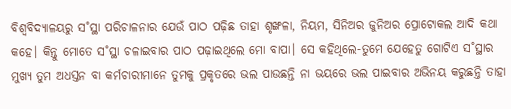ବିଶ୍ବବିଦ୍ୟାଳୟରୁ ସ˚ସ୍ଥା ପରିଚାଳନାର ଯେଉଁ ପାଠ ପଢ଼ିଛ ତାହା ଶୃଙ୍ଖଳା, ନିୟମ, ସିନିଅର ଜୁନିଅର ପ୍ରୋଟୋକଲ ଆଦି କଥା କହେ। କିନ୍ତୁ ମୋତେ ସ˚ସ୍ଥା ଚଳାଇବାର ପାଠ ପଢ଼ାଇଥିଲେ ମୋ ବାପା। ସେ କହିଥିଲେ-ତୁମେ ଯେହେତୁ ଗୋଟିଏ ସ˚ସ୍ଥାର ମୁଖ୍ୟ ତୁମ ଅଧସ୍ତନ ବା କର୍ମଚାରୀମାନେ ତୁମକୁ ପ୍ରକୃତରେ ଭଲ ପାଉଛନ୍ତି ନା ଭୟରେ ଭଲ ପାଇବାର ଅଭିନୟ କରୁଛନ୍ତି ତାହା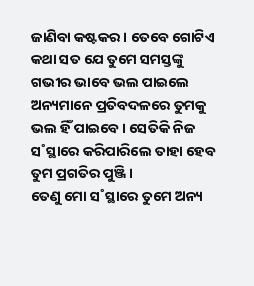ଜାଣିବା କଷ୍ଟକର। ତେବେ ଗୋଟିଏ କଥା ସତ ଯେ ତୁମେ ସମସ୍ତଙ୍କୁ ଗଭୀର ଭାବେ ଭଲ ପାଇଲେ ଅନ୍ୟମାନେ ପ୍ରତିବଦଳରେ ତୁମକୁ ଭଲ ହିଁ ପାଇବେ। ସେତିକି ନିଜ ସ˚ସ୍ଥାରେ କରିପାରିଲେ ତାହା ହେବ ତୁମ ପ୍ରଗତିର ପୁଞ୍ଜି।
ତେଣୁ ମୋ ସ˚ସ୍ଥାରେ ତୁମେ ଅନ୍ୟ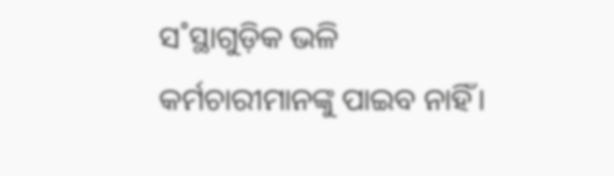ସ˚ସ୍ଥାଗୁଡ଼ିକ ଭଳି କର୍ମଚାରୀମାନଙ୍କୁ ପାଇବ ନାହିଁ।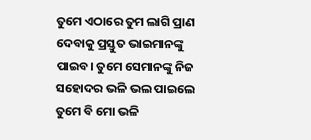ତୁମେ ଏଠାରେ ତୁମ ଲାଗି ପ୍ରାଣ ଦେବାକୁ ପ୍ରସ୍ତୁତ ଭାଇମାନଙ୍କୁ ପାଇବ। ତୁମେ ସେମାନଙ୍କୁ ନିଜ ସହୋଦର ଭଳି ଭଲ ପାଇଲେ ତୁମେ ବି ମୋ ଭଳି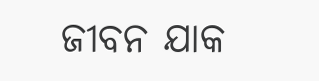ଜୀବନ ଯାକ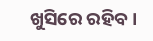ଖୁସିରେ ରହିବ।